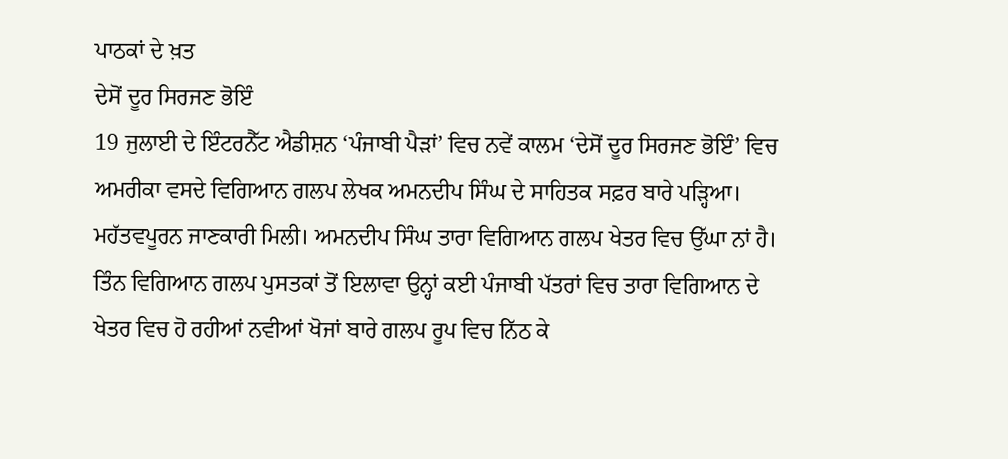ਪਾਠਕਾਂ ਦੇ ਖ਼ਤ
ਦੇਸੋਂ ਦੂਰ ਸਿਰਜਣ ਭੋਇੰ
19 ਜੁਲਾਈ ਦੇ ਇੰਟਰਨੈੱਟ ਐਡੀਸ਼ਨ ‘ਪੰਜਾਬੀ ਪੈੜਾਂ’ ਵਿਚ ਨਵੇਂ ਕਾਲਮ ‘ਦੇਸੋਂ ਦੂਰ ਸਿਰਜਣ ਭੋਇੰ’ ਵਿਚ ਅਮਰੀਕਾ ਵਸਦੇ ਵਿਗਿਆਨ ਗਲਪ ਲੇਖਕ ਅਮਨਦੀਪ ਸਿੰਘ ਦੇ ਸਾਹਿਤਕ ਸਫ਼ਰ ਬਾਰੇ ਪੜ੍ਹਿਆ। ਮਹੱਤਵਪੂਰਨ ਜਾਣਕਾਰੀ ਮਿਲੀ। ਅਮਨਦੀਪ ਸਿੰਘ ਤਾਰਾ ਵਿਗਿਆਨ ਗਲਪ ਖੇਤਰ ਵਿਚ ਉੱਘਾ ਨਾਂ ਹੈ। ਤਿੰਨ ਵਿਗਿਆਨ ਗਲਪ ਪੁਸਤਕਾਂ ਤੋਂ ਇਲਾਵਾ ਉਨ੍ਹਾਂ ਕਈ ਪੰਜਾਬੀ ਪੱਤਰਾਂ ਵਿਚ ਤਾਰਾ ਵਿਗਿਆਨ ਦੇ ਖੇਤਰ ਵਿਚ ਹੋ ਰਹੀਆਂ ਨਵੀਆਂ ਖੋਜਾਂ ਬਾਰੇ ਗਲਪ ਰੂਪ ਵਿਚ ਨਿੱਠ ਕੇ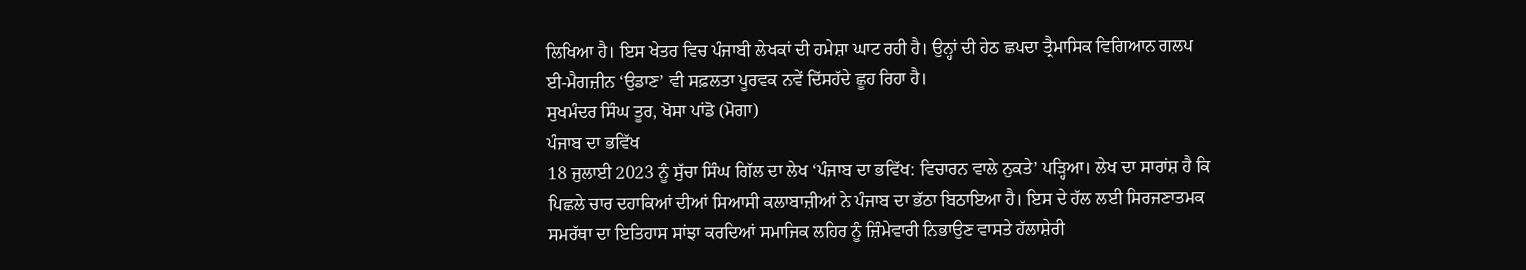ਲਿਖਿਆ ਹੈ। ਇਸ ਖੇਤਰ ਵਿਚ ਪੰਜਾਬੀ ਲੇਖਕਾਂ ਦੀ ਹਮੇਸ਼ਾ ਘਾਟ ਰਹੀ ਹੈ। ਉਨ੍ਹਾਂ ਦੀ ਹੇਠ ਛਪਦਾ ਤ੍ਰੈਮਾਸਿਕ ਵਿਗਿਆਨ ਗਲਪ ਈ-ਮੈਗਜ਼ੀਨ ‘ਉਡਾਣ’ ਵੀ ਸਫ਼ਲਤਾ ਪੂਰਵਕ ਨਵੇਂ ਦਿੱਸਹੱਦੇ ਛੂਹ ਰਿਹਾ ਹੈ।
ਸੁਖਮੰਦਰ ਸਿੰਘ ਤੂਰ, ਖੋਸਾ ਪਾਂਡੋ (ਮੋਗਾ)
ਪੰਜਾਬ ਦਾ ਭਵਿੱਖ
18 ਜੁਲਾਈ 2023 ਨੂੰ ਸੁੱਚਾ ਸਿੰਘ ਗਿੱਲ ਦਾ ਲੇਖ ‘ਪੰਜਾਬ ਦਾ ਭਵਿੱਖ: ਵਿਚਾਰਨ ਵਾਲੇ ਨੁਕਤੇ’ ਪੜ੍ਹਿਆ। ਲੇਖ ਦਾ ਸਾਰਾਂਸ਼ ਹੈ ਕਿ ਪਿਛਲੇ ਚਾਰ ਦਹਾਕਿਆਂ ਦੀਆਂ ਸਿਆਸੀ ਕਲਾਬਾਜ਼ੀਆਂ ਨੇ ਪੰਜਾਬ ਦਾ ਭੱਠਾ ਬਿਠਾਇਆ ਹੈ। ਇਸ ਦੇ ਹੱਲ ਲਈ ਸਿਰਜਣਾਤਮਕ ਸਮਰੱਥਾ ਦਾ ਇਤਿਹਾਸ ਸਾਂਝਾ ਕਰਦਿਆਂ ਸਮਾਜਿਕ ਲਹਿਰ ਨੂੰ ਜ਼ਿੰਮੇਵਾਰੀ ਨਿਭਾਉਣ ਵਾਸਤੇ ਹੱਲਾਸ਼ੇਰੀ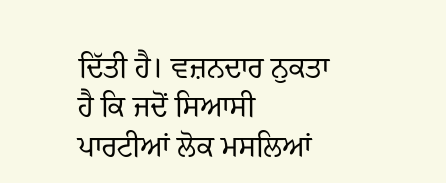ਦਿੱਤੀ ਹੈ। ਵਜ਼ਨਦਾਰ ਨੁਕਤਾ ਹੈ ਕਿ ਜਦੋਂ ਸਿਆਸੀ ਪਾਰਟੀਆਂ ਲੋਕ ਮਸਲਿਆਂ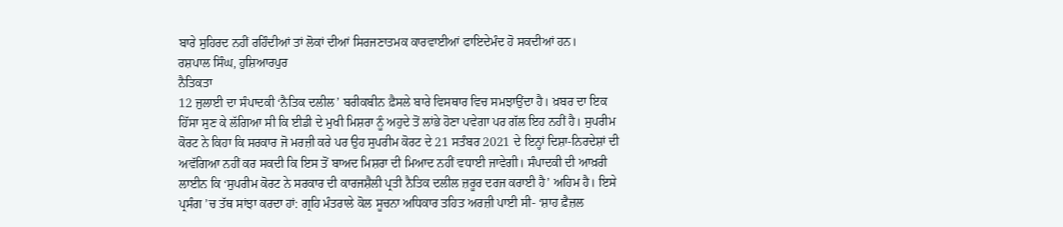ਬਾਰੇ ਸੁਹਿਰਦ ਨਹੀਂ ਰਹਿੰਦੀਆਂ ਤਾਂ ਲੋਕਾਂ ਦੀਆਂ ਸਿਰਜਣਾਤਮਕ ਕਾਰਵਾਈਆਂ ਫਾਇਦੇਮੰਦ ਹੋ ਸਕਦੀਆਂ ਹਨ।
ਰਸ਼ਪਾਲ ਸਿੰਘ, ਹੁਸ਼ਿਆਰਪੁਰ
ਨੈਤਿਕਤਾ
12 ਜੁਲਾਈ ਦਾ ਸੰਪਾਦਕੀ ‘ਨੈਤਿਕ ਦਲੀਲ’ ਬਰੀਕਬੀਨ ਫ਼ੈਸਲੇ ਬਾਰੇ ਵਿਸਥਾਰ ਵਿਚ ਸਮਝਾਉਂਦਾ ਹੈ। ਖ਼ਬਰ ਦਾ ਇਕ ਹਿੱਸਾ ਸੁਣ ਕੇ ਲੱਗਿਆ ਸੀ ਕਿ ਈਡੀ ਦੇ ਮੁਖੀ ਮਿਸ਼ਰਾ ਨੂੰ ਅਹੁਦੇ ਤੋਂ ਲਾਂਭੇ ਹੋਣਾ ਪਵੇਗਾ ਪਰ ਗੱਲ ਇਹ ਨਹੀਂ ਹੈ। ਸੁਪਰੀਮ ਕੋਰਟ ਨੇ ਕਿਹਾ ਕਿ ਸਰਕਾਰ ਜੋ ਮਰਜ਼ੀ ਕਰੇ ਪਰ ਉਹ ਸੁਪਰੀਮ ਕੋਰਟ ਦੇ 21 ਸਤੰਬਰ 2021 ਦੇ ਇਨ੍ਹਾਂ ਦਿਸ਼ਾ-ਨਿਰਦੇਸ਼ਾਂ ਦੀ ਅਵੱਗਿਆ ਨਹੀਂ ਕਰ ਸਕਦੀ ਕਿ ਇਸ ਤੋਂ ਬਾਅਦ ਮਿਸ਼ਰਾ ਦੀ ਮਿਆਦ ਨਹੀਂ ਵਧਾਈ ਜਾਵੇਗੀ। ਸੰਪਾਦਕੀ ਦੀ ਆਖ਼ਰੀ ਲਾਈਨ ਕਿ ‘ਸੁਪਰੀਮ ਕੋਰਟ ਨੇ ਸਰਕਾਰ ਦੀ ਕਾਰਜਸ਼ੈਲੀ ਪ੍ਰਤੀ ਨੈਤਿਕ ਦਲੀਲ ਜ਼ਰੂਰ ਦਰਜ ਕਰਾਈ ਹੈ’ ਅਹਿਮ ਹੈ। ਇਸੇ ਪ੍ਰਸੰਗ ’ਚ ਤੱਥ ਸਾਂਝਾ ਕਰਦਾ ਹਾਂ: ਗ੍ਰਹਿ ਮੰਤਰਾਲੇ ਕੋਲ ਸੂਚਨਾ ਅਧਿਕਾਰ ਤਹਿਤ ਅਰਜ਼ੀ ਪਾਈ ਸੀ- ‘ਸ਼ਾਹ ਫ਼ੈਜ਼ਲ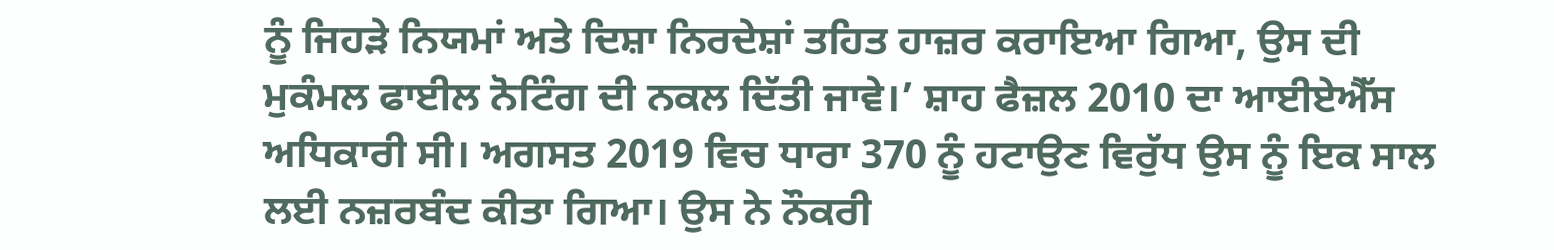ਨੂੰ ਜਿਹੜੇ ਨਿਯਮਾਂ ਅਤੇ ਦਿਸ਼ਾ ਨਿਰਦੇਸ਼ਾਂ ਤਹਿਤ ਹਾਜ਼ਰ ਕਰਾਇਆ ਗਿਆ, ਉਸ ਦੀ ਮੁਕੰਮਲ ਫਾਈਲ ਨੋਟਿੰਗ ਦੀ ਨਕਲ ਦਿੱਤੀ ਜਾਵੇ।’ ਸ਼ਾਹ ਫੈਜ਼ਲ 2010 ਦਾ ਆਈਏਐੱਸ ਅਧਿਕਾਰੀ ਸੀ। ਅਗਸਤ 2019 ਵਿਚ ਧਾਰਾ 370 ਨੂੰ ਹਟਾਉਣ ਵਿਰੁੱਧ ਉਸ ਨੂੰ ਇਕ ਸਾਲ ਲਈ ਨਜ਼ਰਬੰਦ ਕੀਤਾ ਗਿਆ। ਉਸ ਨੇ ਨੌਕਰੀ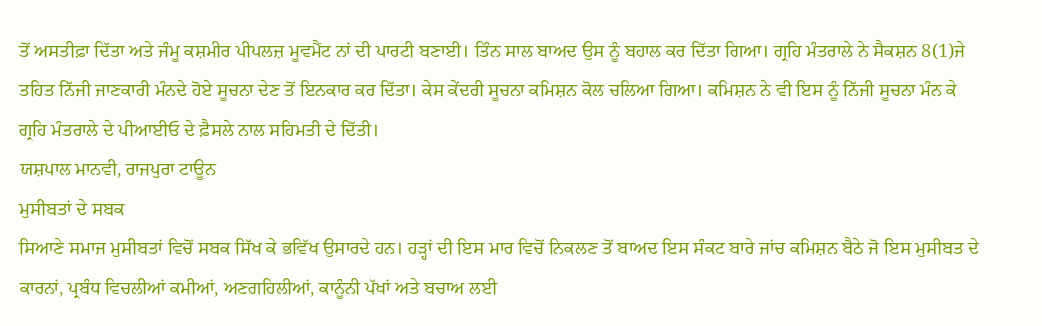ਤੋਂ ਅਸਤੀਫ਼ਾ ਦਿੱਤਾ ਅਤੇ ਜੰਮੂ ਕਸ਼ਮੀਰ ਪੀਪਲਜ਼ ਮੂਵਮੈਂਟ ਨਾਂ ਦੀ ਪਾਰਟੀ ਬਣਾਈ। ਤਿੰਨ ਸਾਲ ਬਾਅਦ ਉਸ ਨੂੰ ਬਹਾਲ ਕਰ ਦਿੱਤਾ ਗਿਆ। ਗ੍ਰਹਿ ਮੰਤਰਾਲੇ ਨੇ ਸੈਕਸ਼ਨ 8(1)ਜੇ ਤਹਿਤ ਨਿੱਜੀ ਜਾਣਕਾਰੀ ਮੰਨਦੇ ਹੋਏ ਸੂਚਨਾ ਦੇਣ ਤੋਂ ਇਨਕਾਰ ਕਰ ਦਿੱਤਾ। ਕੇਸ ਕੇਂਦਰੀ ਸੂਚਨਾ ਕਮਿਸ਼ਨ ਕੋਲ ਚਲਿਆ ਗਿਆ। ਕਮਿਸ਼ਨ ਨੇ ਵੀ ਇਸ ਨੂੰ ਨਿੱਜੀ ਸੂਚਨਾ ਮੰਨ ਕੇ ਗ੍ਰਹਿ ਮੰਤਰਾਲੇ ਦੇ ਪੀਆਈਓ ਦੇ ਫ਼ੈਸਲੇ ਨਾਲ ਸਹਿਮਤੀ ਦੇ ਦਿੱਤੀ।
ਯਸ਼ਪਾਲ ਮਾਨਵੀ, ਰਾਜਪੁਰਾ ਟਾਊਨ
ਮੁਸੀਬਤਾਂ ਦੇ ਸਬਕ
ਸਿਆਣੇ ਸਮਾਜ ਮੁਸੀਬਤਾਂ ਵਿਚੋਂ ਸਬਕ ਸਿੱਖ ਕੇ ਭਵਿੱਖ ਉਸਾਰਦੇ ਹਨ। ਹੜ੍ਹਾਂ ਦੀ ਇਸ ਮਾਰ ਵਿਚੋਂ ਨਿਕਲਣ ਤੋਂ ਬਾਅਦ ਇਸ ਸੰਕਟ ਬਾਰੇ ਜਾਂਚ ਕਮਿਸ਼ਨ ਬੈਠੇ ਜੋ ਇਸ ਮੁਸੀਬਤ ਦੇ ਕਾਰਨਾਂ, ਪ੍ਰਬੰਧ ਵਿਚਲੀਆਂ ਕਮੀਆਂ, ਅਣਗਹਿਲੀਆਂ, ਕਾਨੂੰਨੀ ਪੱਖਾਂ ਅਤੇ ਬਚਾਅ ਲਈ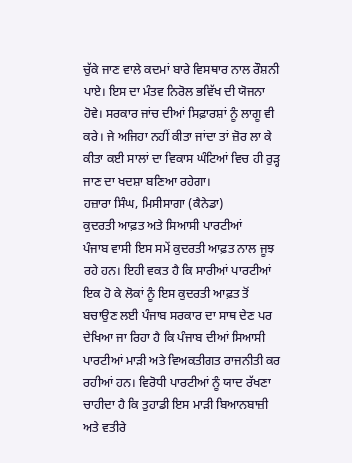ਚੁੱਕੇ ਜਾਣ ਵਾਲੇ ਕਦਮਾਂ ਬਾਰੇ ਵਿਸਥਾਰ ਨਾਲ ਰੌਸ਼ਨੀ ਪਾਏ। ਇਸ ਦਾ ਮੰਤਵ ਨਿਰੋਲ ਭਵਿੱਖ ਦੀ ਯੋਜਨਾ ਹੋਵੇ। ਸਰਕਾਰ ਜਾਂਚ ਦੀਆਂ ਸਿਫ਼ਾਰਸ਼ਾਂ ਨੂੰ ਲਾਗੂ ਵੀ ਕਰੇ। ਜੇ ਅਜਿਹਾ ਨਹੀਂ ਕੀਤਾ ਜਾਂਦਾ ਤਾਂ ਜ਼ੋਰ ਲਾ ਕੇ ਕੀਤਾ ਕਈ ਸਾਲਾਂ ਦਾ ਵਿਕਾਸ ਘੰਟਿਆਂ ਵਿਚ ਹੀ ਰੁੜ੍ਹ ਜਾਣ ਦਾ ਖਦਸ਼ਾ ਬਣਿਆ ਰਹੇਗਾ।
ਹਜ਼ਾਰਾ ਸਿੰਘ, ਮਿਸੀਸਾਗਾ (ਕੈਨੇਡਾ)
ਕੁਦਰਤੀ ਆਫ਼ਤ ਅਤੇ ਸਿਆਸੀ ਪਾਰਟੀਆਂ
ਪੰਜਾਬ ਵਾਸੀ ਇਸ ਸਮੇਂ ਕੁਦਰਤੀ ਆਫ਼ਤ ਨਾਲ ਜੂਝ ਰਹੇ ਹਨ। ਇਹੀ ਵਕਤ ਹੈ ਕਿ ਸਾਰੀਆਂ ਪਾਰਟੀਆਂ ਇਕ ਹੋ ਕੇ ਲੋਕਾਂ ਨੂੰ ਇਸ ਕੁਦਰਤੀ ਆਫ਼ਤ ਤੋਂ ਬਚਾਉਣ ਲਈ ਪੰਜਾਬ ਸਰਕਾਰ ਦਾ ਸਾਥ ਦੇਣ ਪਰ ਦੇਖਿਆ ਜਾ ਰਿਹਾ ਹੈ ਕਿ ਪੰਜਾਬ ਦੀਆਂ ਸਿਆਸੀ ਪਾਰਟੀਆਂ ਮਾੜੀ ਅਤੇ ਵਿਅਕਤੀਗਤ ਰਾਜਨੀਤੀ ਕਰ ਰਹੀਆਂ ਹਨ। ਵਿਰੋਧੀ ਪਾਰਟੀਆਂ ਨੂੰ ਯਾਦ ਰੱਖਣਾ ਚਾਹੀਦਾ ਹੈ ਕਿ ਤੁਹਾਡੀ ਇਸ ਮਾੜੀ ਬਿਆਨਬਾਜ਼ੀ ਅਤੇ ਵਤੀਰੇ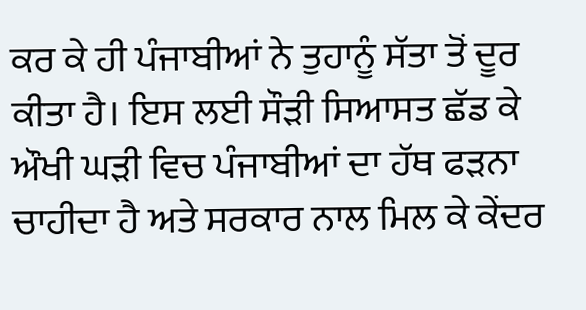ਕਰ ਕੇ ਹੀ ਪੰਜਾਬੀਆਂ ਨੇ ਤੁਹਾਨੂੰ ਸੱਤਾ ਤੋਂ ਦੂਰ ਕੀਤਾ ਹੈ। ਇਸ ਲਈ ਸੌੜੀ ਸਿਆਸਤ ਛੱਡ ਕੇ ਔਖੀ ਘੜੀ ਵਿਚ ਪੰਜਾਬੀਆਂ ਦਾ ਹੱਥ ਫੜਨਾ ਚਾਹੀਦਾ ਹੈ ਅਤੇ ਸਰਕਾਰ ਨਾਲ ਮਿਲ ਕੇ ਕੇਂਦਰ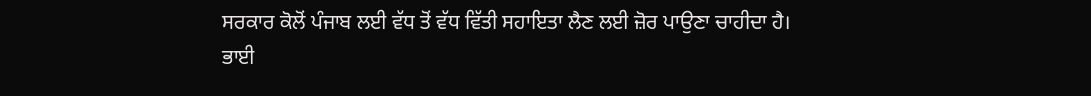ਸਰਕਾਰ ਕੋਲੋਂ ਪੰਜਾਬ ਲਈ ਵੱਧ ਤੋਂ ਵੱਧ ਵਿੱਤੀ ਸਹਾਇਤਾ ਲੈਣ ਲਈ ਜ਼ੋਰ ਪਾਉਣਾ ਚਾਹੀਦਾ ਹੈ।
ਭਾਈ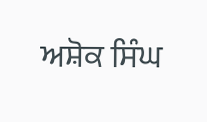ਅਸ਼ੋਕ ਸਿੰਘ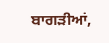ਬਾਗੜੀਆਂ,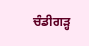ਚੰਡੀਗੜ੍ਹ